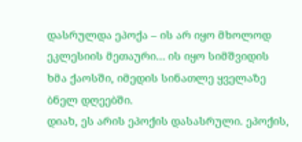დასრულდა ეპოქა – ის არ იყო მხოლოდ ეკლესიის მეთაური… ის იყო სიმშვიდის ხმა ქაოსში, იმედის სინათლე ყველაზე ბნელ დღეებში.
დიახ, ეს არის ეპოქის დასასრული. ეპოქის,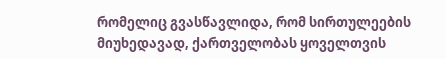რომელიც გვასწავლიდა, რომ სირთულეების მიუხედავად, ქართველობას ყოველთვის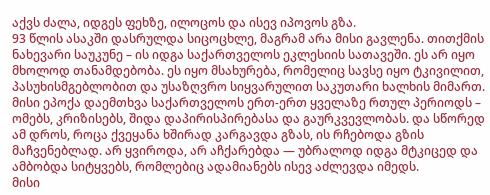აქვს ძალა, იდგეს ფეხზე, ილოცოს და ისევ იპოვოს გზა.
93 წლის ასაკში დასრულდა სიცოცხლე, მაგრამ არა მისი გავლენა. თითქმის ნახევარი საუკუნე – ის იდგა საქართველოს ეკლესიის სათავეში. ეს არ იყო მხოლოდ თანამდებობა. ეს იყო მსახურება, რომელიც სავსე იყო ტკივილით, პასუხისმგებლობით და უსაზღვრო სიყვარულით საკუთარი ხალხის მიმართ.
მისი ეპოქა დაემთხვა საქართველოს ერთ-ერთ ყველაზე რთულ პერიოდს – ომებს, კრიზისებს, შიდა დაპირისპირებასა და გაურკვევლობას. და სწორედ ამ დროს, როცა ქვეყანა ხშირად კარგავდა გზას, ის რჩებოდა გზის მაჩვენებლად. არ ყვიროდა, არ აჩქარებდა — უბრალოდ იდგა მტკიცედ და ამბობდა სიტყვებს, რომლებიც ადამიანებს ისევ აძლევდა იმედს.
მისი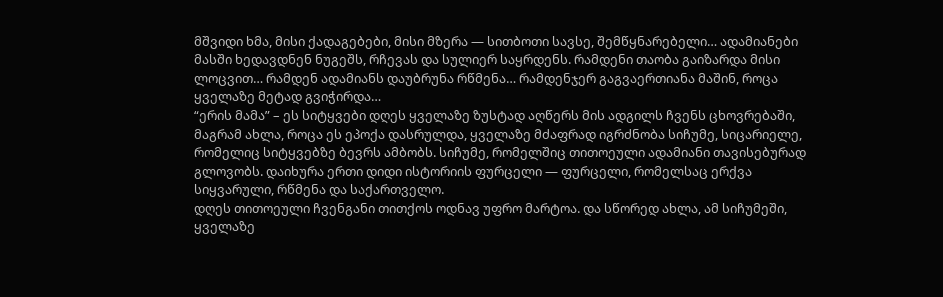მშვიდი ხმა, მისი ქადაგებები, მისი მზერა — სითბოთი სავსე, შემწყნარებელი… ადამიანები მასში ხედავდნენ ნუგეშს, რჩევას და სულიერ საყრდენს. რამდენი თაობა გაიზარდა მისი ლოცვით… რამდენ ადამიანს დაუბრუნა რწმენა… რამდენჯერ გაგვაერთიანა მაშინ, როცა ყველაზე მეტად გვიჭირდა…
“ერის მამა” – ეს სიტყვები დღეს ყველაზე ზუსტად აღწერს მის ადგილს ჩვენს ცხოვრებაში, მაგრამ ახლა, როცა ეს ეპოქა დასრულდა, ყველაზე მძაფრად იგრძნობა სიჩუმე, სიცარიელე, რომელიც სიტყვებზე ბევრს ამბობს. სიჩუმე, რომელშიც თითოეული ადამიანი თავისებურად გლოვობს. დაიხურა ერთი დიდი ისტორიის ფურცელი — ფურცელი, რომელსაც ერქვა სიყვარული, რწმენა და საქართველო.
დღეს თითოეული ჩვენგანი თითქოს ოდნავ უფრო მარტოა. და სწორედ ახლა, ამ სიჩუმეში, ყველაზე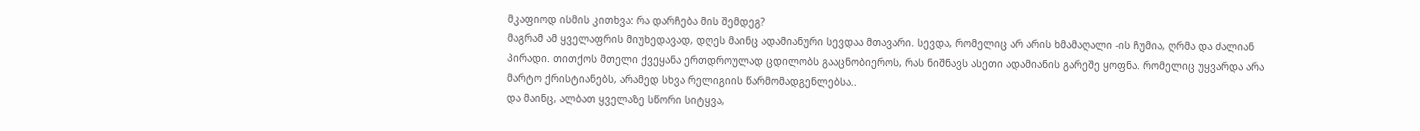მკაფიოდ ისმის კითხვა: რა დარჩება მის შემდეგ?
მაგრამ ამ ყველაფრის მიუხედავად, დღეს მაინც ადამიანური სევდაა მთავარი. სევდა, რომელიც არ არის ხმამაღალი -ის ჩუმია, ღრმა და ძალიან პირადი. თითქოს მთელი ქვეყანა ერთდროულად ცდილობს გააცნობიეროს, რას ნიშნავს ასეთი ადამიანის გარეშე ყოფნა. რომელიც უყვარდა არა მარტო ქრისტიანებს, არამედ სხვა რელიგიის წარმომადგენლებსა..
და მაინც, ალბათ ყველაზე სწორი სიტყვა,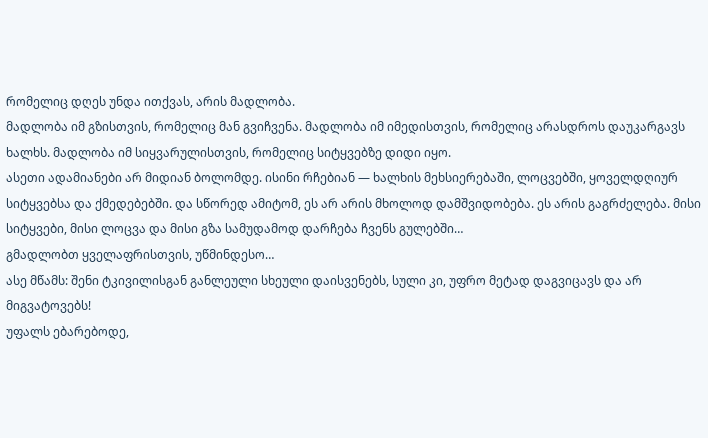რომელიც დღეს უნდა ითქვას, არის მადლობა.
მადლობა იმ გზისთვის, რომელიც მან გვიჩვენა. მადლობა იმ იმედისთვის, რომელიც არასდროს დაუკარგავს ხალხს. მადლობა იმ სიყვარულისთვის, რომელიც სიტყვებზე დიდი იყო.
ასეთი ადამიანები არ მიდიან ბოლომდე. ისინი რჩებიან — ხალხის მეხსიერებაში, ლოცვებში, ყოველდღიურ სიტყვებსა და ქმედებებში. და სწორედ ამიტომ, ეს არ არის მხოლოდ დამშვიდობება. ეს არის გაგრძელება. მისი სიტყვები, მისი ლოცვა და მისი გზა სამუდამოდ დარჩება ჩვენს გულებში…
გმადლობთ ყველაფრისთვის, უწმინდესო…
ასე მწამს: შენი ტკივილისგან განლეული სხეული დაისვენებს, სული კი, უფრო მეტად დაგვიცავს და არ მიგვატოვებს!
უფალს ებარებოდე,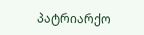პატრიარქო